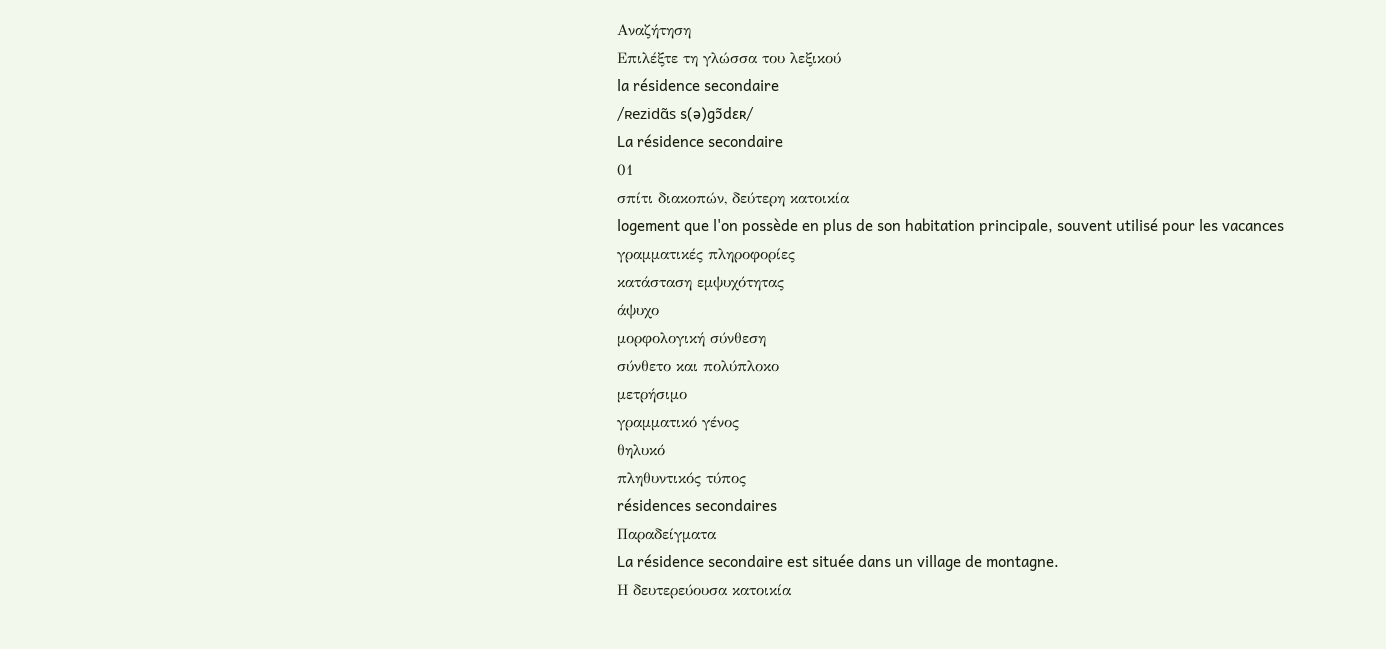Αναζήτηση
Επιλέξτε τη γλώσσα του λεξικού
la résidence secondaire
/ʀezidɑ̃s s(ə)gɔ̃dɛʀ/
La résidence secondaire
01
σπίτι διακοπών, δεύτερη κατοικία
logement que l'on possède en plus de son habitation principale, souvent utilisé pour les vacances
γραμματικές πληροφορίες
κατάσταση εμψυχότητας
άψυχο
μορφολογική σύνθεση
σύνθετο και πολύπλοκο
μετρήσιμο
γραμματικό γένος
θηλυκό
πληθυντικός τύπος
résidences secondaires
Παραδείγματα
La résidence secondaire est située dans un village de montagne.
Η δευτερεύουσα κατοικία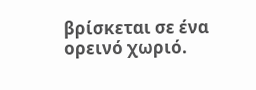βρίσκεται σε ένα ορεινό χωριό.